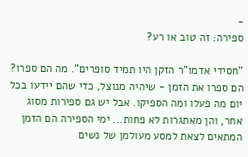-
ספירה: זה טוב או רע?

"חסידי אדמו"ר הזקן היו תמיד סופרים". מה הם ספרו? הם ספרו את הזמן - שיהיה מנוצל, כדי שהם יידעו בכל יום מה פעלו ומה הספיקו. אבל יש גם ספירות מסוג אחר, והן מאתגרות לא פחות... ימי הספירה הם הזמן המתאים לצאת למסע מעולמן של נשים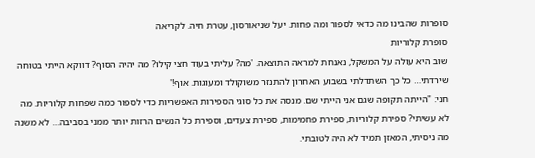סופרות שהבינו מה כדאי לספור ומה פחות. יעל שניאורסון, עטרת חיה. לקריאה
סופרת קלוריות
שוב היא עולה על המשקל, נאנחת למראה התוצאה. 'מה? עליתי בעוד חצי קילו? מה יהיה הסוף? דווקא הייתי בטוחה שירדתי… כל כך השתדלתי בשבוע האחרון להתנזר משוקולד ומעוגות. אוף!'
חני: "הייתה תקופה שגם אני הייתי שם. מנסה את כל סוגי הספירות האפשריות כדי לספור כמה שפחות קלוריות. מה לא עשיתי? ספירת קלוריות, ספירת פחמימות, ספירת צעדים, וספירת כל הנשים הרזות יותר ממני בסביבה… לא משנה מה ניסיתי, המאזן תמיד לא היה לטובתי.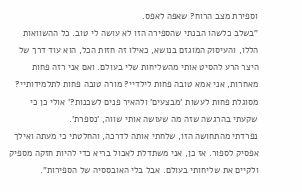וספירת מצב הרוח? שאפה לאפס.
"בשלב כלשהו הבנתי שהספירה הזו לא עושה לי טוב. כל ההשוואות הללו, והעיסוק המוגזם בנושא, כאילו זה חזות הכל, הוא עוד דרך של היצר הרע להסיט אותי מהשליחות שלי בעולם. ואם אני רזה פחות מאחרות, אני אמא טובה פחות לילדיי? מורה טובה פחות לתלמידותיי? מסוגלת פחות לעשות 'מבצעים' ולהאיר פנים לשכנות?' אולי כן כי שקעתי בהרגשה שזה מה שעושה אותי שווה, 'נספרת'.
נפרדתי מהתחושה הזו, שלחתי אותה לדרכה, והחלטתי כי מעתה ואילך אפסיק לספור. אז כן, אני משתדלת לאכול בריא כדי להיות חזקה מספיק ולקיים את שליחותי בעולם. אבל בלי האובססיה של הספירות".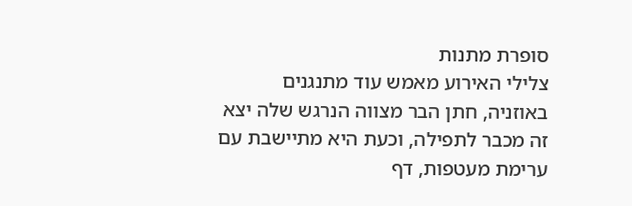סופרת מתנות
צלילי האירוע מאמש עוד מתנגנים באוזניה, חתן הבר מצווה הנרגש שלה יצא זה מכבר לתפילה, וכעת היא מתיישבת עם ערימת מעטפות, דף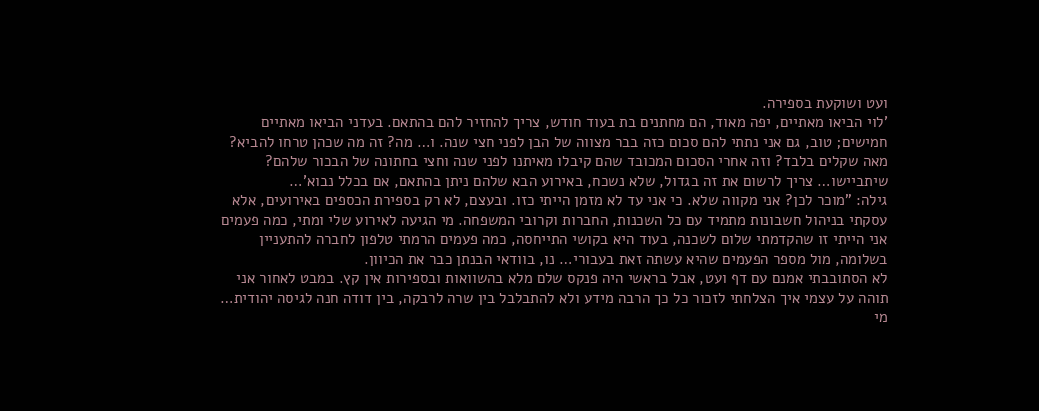ועט ושוקעת בספירה.
'לוי הביאו מאתיים, יפה מאוד, הם מחתנים בת בעוד חודש, צריך להחזיר להם בהתאם. בעדני הביאו מאתיים חמישים; טוב, גם אני נתתי להם סכום כזה בבר מצווה של הבן לפני חצי שנה. ו… מה? זה מה שכהן טרחו להביא? מאה שקלים בלבד? וזה אחרי הסכום המכובד שהם קיבלו מאיתנו לפני שנה וחצי בחתונה של הבכור שלהם? שיתביישו… צריך לרשום את זה בגדול, שלא נשכח, באירוע הבא שלהם ניתן בהתאם, אם בכלל נבוא'…
גילה: "מוכר לכן? אני מקווה שלא. כי אני עד לא מזמן הייתי כזו. ובעצם, לא רק בספירת הכספים באירועים, אלא עסקתי בניהול חשבונות מתמיד עם כל השכנות, החברות וקרובי המשפחה. מי הגיעה לאירוע שלי ומתי, כמה פעמים אני הייתי זו שהקדמתי שלום לשכנה, בעוד היא בקושי התייחסה, כמה פעמים הרמתי טלפון לחברה להתעניין בשלומה, מול מספר הפעמים שהיא עשתה זאת בעבורי… נו, בוודאי הבנתן כבר את הכיוון.
לא הסתובבתי אמנם עם דף ועט, אבל בראשי היה פנקס שלם מלא בהשוואות ובספירות אין קץ. במבט לאחור אני תוהה על עצמי איך הצלחתי לזכור כל כך הרבה מידע ולא להתבלבל בין שרה לרבקה, בין דודה חנה לגיסה יהודית…
מי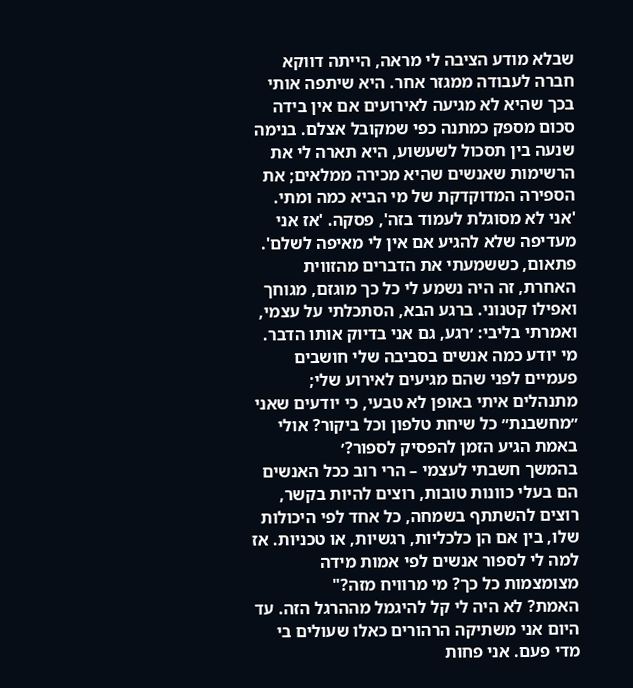שבלא מודע הציבה לי מראה, הייתה דווקא חברה לעבודה ממגזר אחר. היא שיתפה אותי בכך שהיא לא מגיעה לאירועים אם אין בידה סכום מספק כמתנה כפי שמקובל אצלם. בנימה שנעה בין תסכול לשעשוע, היא תארה לי את הרשימות שאנשים שהיא מכירה ממלאים; את הספירה המדוקדקת של מי הביא כמה ומתי. 'אני לא מסוגלת לעמוד בזה', פסקה. 'אז אני מעדיפה שלא להגיע אם אין לי מאיפה לשלם'.
פתאום, כששמעתי את הדברים מהזווית האחרת, זה היה נשמע לי כל כך מוגזם, מגוחך ואפילו קטנוני. ברגע הבא, הסתכלתי על עצמי, ואמרתי בליבי: ׳רגע, גם אני בדיוק אותו הדבר. מי יודע כמה אנשים בסביבה שלי חושבים פעמיים לפני שהם מגיעים לאירוע שלי; מתנהלים איתי באופן לא טבעי, כי יודעים שאני ״מחשבנת״ כל שיחת טלפון וכל ביקור? אולי באמת הגיע הזמן להפסיק לספור?׳
בהמשך חשבתי לעצמי – הרי רוב ככל האנשים הם בעלי כוונות טובות, רוצים להיות בקשר, רוצים להשתתף בשמחה, כל אחד לפי היכולות שלו, בין אם הן כלכליות, רגשיות, או טכניות. אז למה לי לספור אנשים לפי אמות מידה מצומצמות כל כך? מי מרוויח מזה?"
האמת? לא היה לי קל להיגמל מההרגל הזה. עד היום אני משתיקה הרהורים כאלו שעולים בי מדי פעם. אני פחות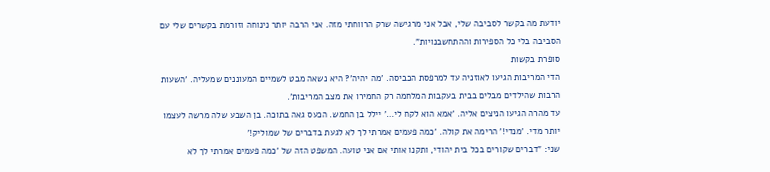יודעת מה בקשר לסביבה שלי, אבל אני מרגישה שרק הרווחתי מזה. אני הרבה יותר נינוחה וזורמת בקשרים שלי עם הסביבה בלי כל הספירות וההתחשבנויות".
סופרת בקשות
הדי המריבות הגיעו לאוזניה עד למרפסת הכביסה. 'מה יהיה'? היא נשאה מבט לשמיים המעוננים שמעליה. 'השעות הרבות שהילדים מבלים בבית בעקבות המלחמה רק החמירו את מצב המריבות'.
עד מהרה הגיעו הניצים אליה. 'אמא הוא לקח לי…' יילל בן החמש. הכעס גאה בתוכה. בן השבע שלה מרשה לעצמו יותר מדי. 'מנדי!' הרימה את קולה. 'כמה פעמים אמרתי לך לא לגעת בדברים של שמוליק!'
שני: "דברים שקורים בכל בית יהודי, ותקנו אותי אם אני טועה. המשפט הזה של 'כמה פעמים אמרתי לך לא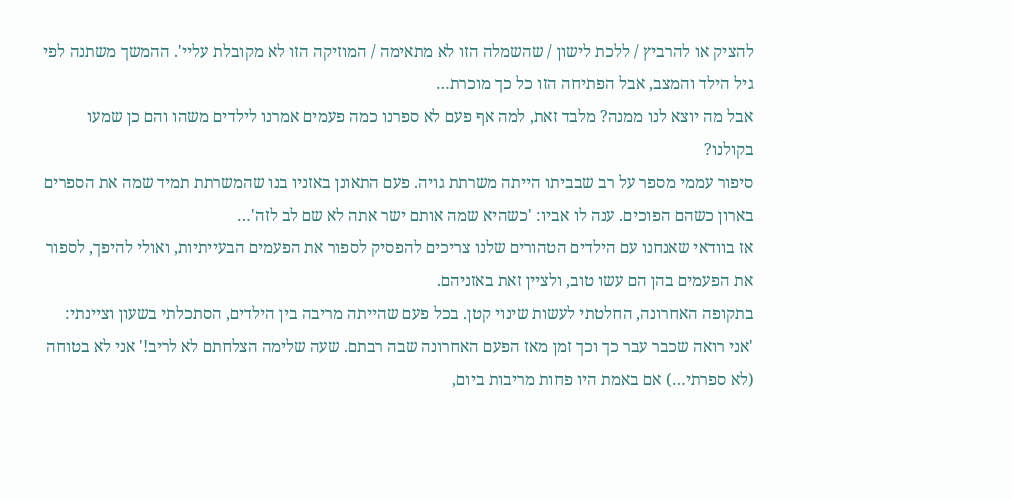להציק או להרביץ / ללכת לישון / שהשמלה הזו לא מתאימה / המוזיקה הזו לא מקובלת עליי'. ההמשך משתנה לפי גיל הילד והמצב, אבל הפתיחה הזו כל כך מוכרת…
אבל מה יוצא לנו ממנה? מלבד זאת, למה אף פעם לא ספרנו כמה פעמים אמרנו לילדים משהו והם כן שמעו בקולנו?
סיפור עממי מספר על רב שבביתו הייתה משרתת גויה. פעם התאונן באזניו בנו שהמשרתת תמיד שמה את הספרים בארון כשהם הפוכים. ענה לו אביו: 'כשהיא שמה אותם ישר אתה לא שם לב לזה'…
אז בוודאי שאנחנו עם הילדים הטהורים שלנו צריכים להפסיק לספור את הפעמים הבעייתיות, ואולי להיפך, לספור את הפעמים בהן הם עשו טוב, ולציין זאת באזניהם.
בתקופה האחרונה, החלטתי לעשות שינוי קטן. בכל פעם שהייתה מריבה בין הילדים, הסתכלתי בשעון וציינתי: 'אני רואה שכבר עבר כך וכך זמן מאז הפעם האחרונה שבה רבתם. שעה שלימה הצלחתם לא לריב!' אני לא בטוחה (לא ספרתי…) אם באמת היו פחות מריבות ביום,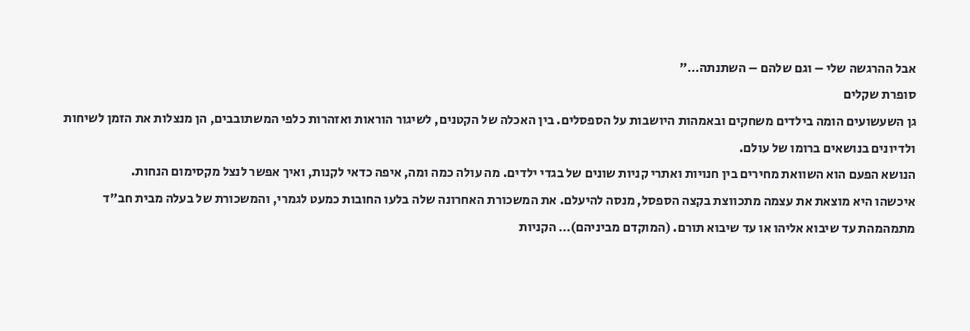אבל ההרגשה שלי – וגם שלהם – השתנתה…"
סופרת שקלים
גן השעשועים הומה בילדים משחקים ובאמהות היושבות על הספסלים. בין האכלה של הקטנים, לשיגור הוראות ואזהרות כלפי המשתובבים, הן מנצלות את הזמן לשיחות ולדיונים בנושאים ברומו של עולם.
הנושא הפעם הוא השוואת מחירים בין חנויות ואתרי קניות שונים של בגדי ילדים. מה עולה כמה ומה, איפה כדאי לקנות, ואיך אפשר לנצל מקסימום הנחות.
איכשהו היא מוצאת את עצמה מתכווצת בקצה הספסל, מנסה להיעלם. את המשכורת האחרונה שלה בלעו החובות כמעט לגמרי, והמשכורת של בעלה מבית חב"ד מתמהמהת עד שיבוא אליהו או עד שיבוא תורם. (המוקדם מביניהם)… הקניות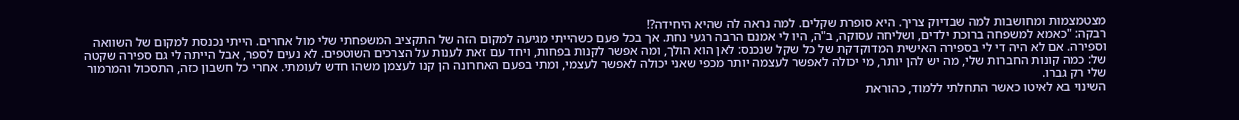מצטמצמות ומחושבות למה שבדיוק צריך. היא סופרת שקלים. למה נראה לה שהיא היחידה?!
רבקה: "כאמא למשפחה ברוכת ילדים, ושליחה עסוקה, ב"ה, היו לי אמנם הרבה רגעי נחת. אך בכל פעם כשהייתי מגיעה למקום הזה של התקציב המשפחתי שלי מול אחרים. הייתי נכנסת למקום של השוואה וספירה. אם לא היה די לי בספירה האישית המדוקדקת של כל שקל שנכנס: לאן הוא הולך, ומה אפשר לקנות בפחות, ויחד עם זאת לענות על הצרכים השוטפים. לא נעים לספר, אבל הייתה לי גם ספירה שקטה של: כמה קונות החברות שלי, מה יש להן יותר, מי יכולה לאפשר לעצמה יותר מכפי שאני יכולה לאפשר לעצמי, ומתי בפעם האחרונה הן קנו לעצמן משהו חדש לעומתי. אחרי כל חשבון כזה, התסכול והמרמור שלי רק גברו.
השינוי בא לאיטו כאשר התחלתי ללמוד, כהוראת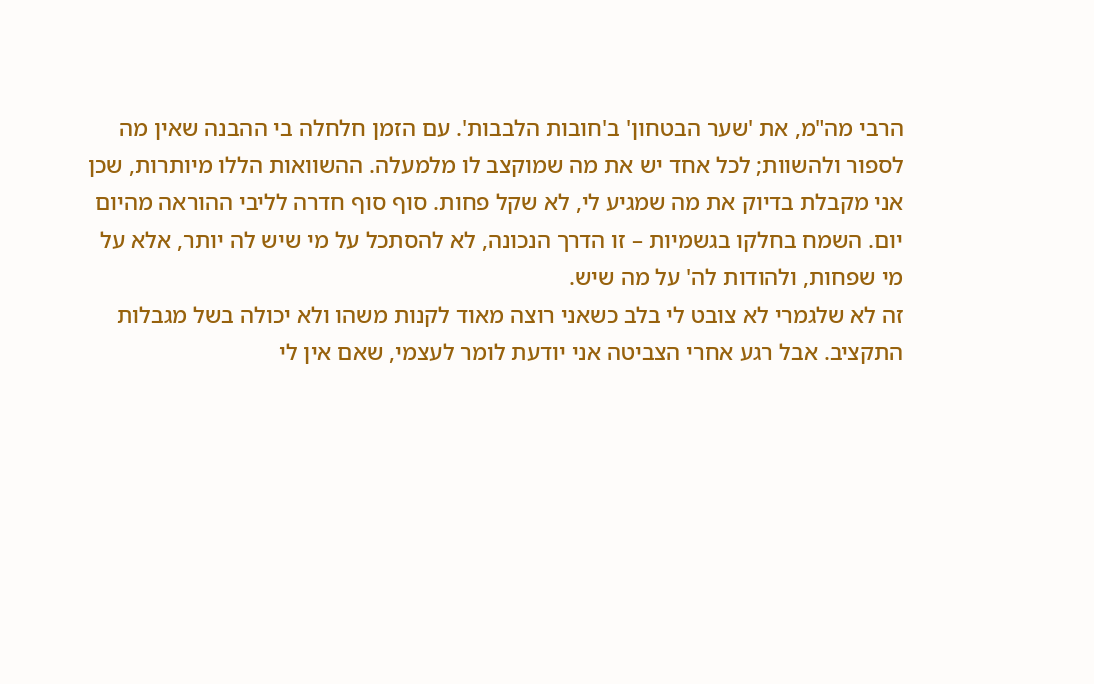הרבי מה"מ, את 'שער הבטחון' ב'חובות הלבבות'. עם הזמן חלחלה בי ההבנה שאין מה לספור ולהשוות; לכל אחד יש את מה שמוקצב לו מלמעלה. ההשוואות הללו מיותרות, שכן אני מקבלת בדיוק את מה שמגיע לי, לא שקל פחות. סוף סוף חדרה לליבי ההוראה מהיום יום. השמח בחלקו בגשמיות – זו הדרך הנכונה, לא להסתכל על מי שיש לה יותר, אלא על מי שפחות, ולהודות לה' על מה שיש.
זה לא שלגמרי לא צובט לי בלב כשאני רוצה מאוד לקנות משהו ולא יכולה בשל מגבלות התקציב. אבל רגע אחרי הצביטה אני יודעת לומר לעצמי, שאם אין לי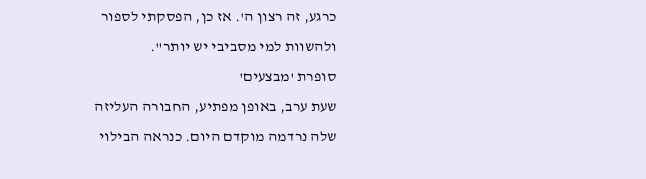כרגע, זה רצון ה'. אז כן, הפסקתי לספור ולהשוות למי מסביבי יש יותר".
סופרת 'מבצעים'
שעת ערב, באופן מפתיע, החבורה העליזה שלה נרדמה מוקדם היום. כנראה הבילוי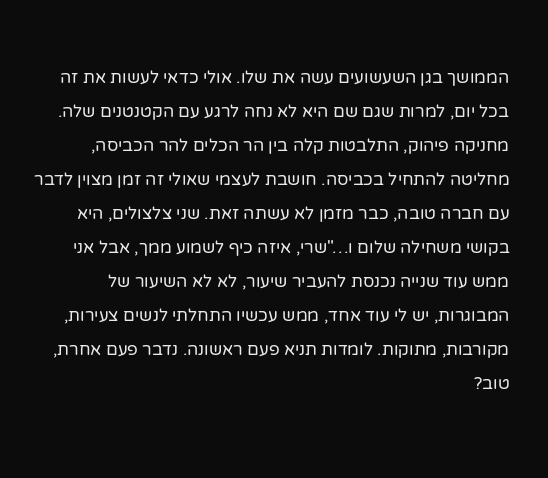הממושך בגן השעשועים עשה את שלו. אולי כדאי לעשות את זה בכל יום, למרות שגם שם היא לא נחה לרגע עם הקטנטנים שלה.
מחניקה פיהוק, התלבטות קלה בין הר הכלים להר הכביסה, מחליטה להתחיל בכביסה. חושבת לעצמי שאולי זה זמן מצוין לדבר עם חברה טובה, כבר מזמן לא עשתה זאת. שני צלצולים, היא בקושי משחילה שלום ו…"שרי, איזה כיף לשמוע ממך, אבל אני ממש עוד שנייה נכנסת להעביר שיעור, לא לא השיעור של המבוגרות, יש לי עוד אחד, ממש עכשיו התחלתי לנשים צעירות, מקורבות, מתוקות. לומדות תניא פעם ראשונה. נדבר פעם אחרת, טוב?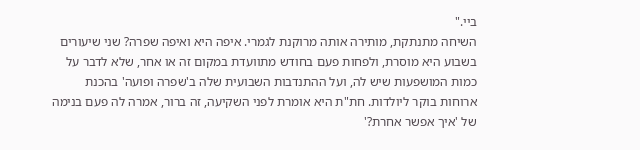ביי."
השיחה מתנתקת, מותירה אותה מרוקנת לגמרי. איפה היא ואיפה שפרה? שני שיעורים בשבוע היא מוסרת, ולפחות פעם בחודש מתוועדת במקום זה או אחר, שלא לדבר על כמות המושפעות שיש לה, ועל ההתנדבות השבועית שלה ב'שפרה ופועה' בהכנת ארוחות בוקר ליולדות. חת"ת היא אומרת לפני השקיעה, זה ברור, אמרה לה פעם בנימה של 'איך אפשר אחרת?'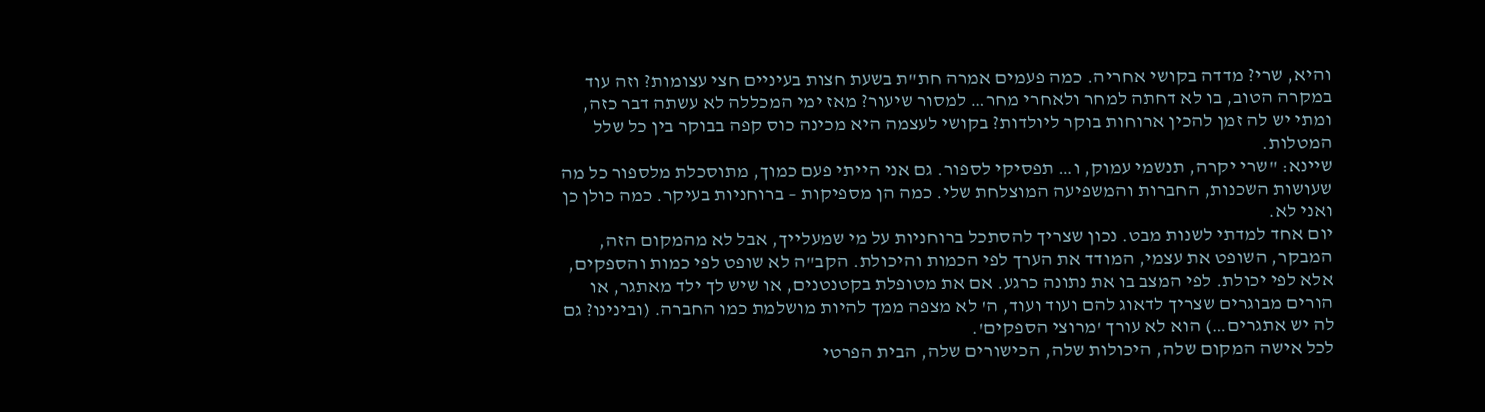והיא, שרי? מדדה בקושי אחריה. כמה פעמים אמרה חת"ת בשעת חצות בעיניים חצי עצומות? וזה עוד במקרה הטוב, בו לא דחתה למחר ולאחרי מחר… למסור שיעור? מאז ימי המכללה לא עשתה דבר כזה, ומתי יש לה זמן להכין ארוחות בוקר ליולדות? בקושי לעצמה היא מכינה כוס קפה בבוקר בין כל שלל המטלות.
שיינא: "שרי יקרה, תנשמי עמוק, ו… תפסיקי לספור. גם אני הייתי פעם כמוך, מתוסכלת מלספור כל מה שעושות השכנות, החברות והמשפיעה המוצלחת שלי. כמה הן מספיקות – ברוחניות בעיקר. כמה כולן כן ואני לא.
יום אחד למדתי לשנות מבט. נכון שצריך להסתכל ברוחניות על מי שמעלייך, אבל לא מהמקום הזה, המבקר, השופט את עצמי, המודד את הערך לפי הכמות והיכולת. הקב"ה לא שופט לפי כמות והספקים, אלא לפי יכולת. לפי המצב בו את נתונה כרגע. אם את מטופלת בקטנטנים, או שיש לך ילד מאתגר, או הורים מבוגרים שצריך לדאוג להם ועוד ועוד, ה' לא מצפה ממך להיות מושלמת כמו החברה. (ובינינו? גם לה יש אתגרים…) הוא לא עורך 'מרוצי הספקים'.
לכל אישה המקום שלה, היכולות שלה, הכישורים שלה, הבית הפרטי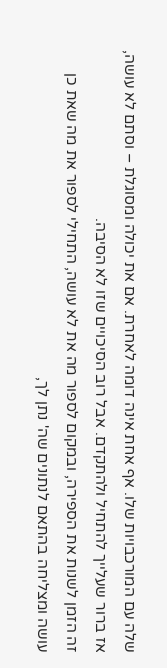שלה עם המורכבויות שלו. אף אחת אינה דומה לאחרת. אם את יכולה ומסוגלת – וסתם לא עושה, אז ברור שעלייך להתחיל ולהתקדם. אבל רוב הסיכויים שזו לא הסיבה.
זה הזמן לשנות את הספירה, ובמקום לספור מה את לא עושה, התחילי לספור את מה שאת כן עושה ומצליחה בהתאם לנתונים שה' נתן לך,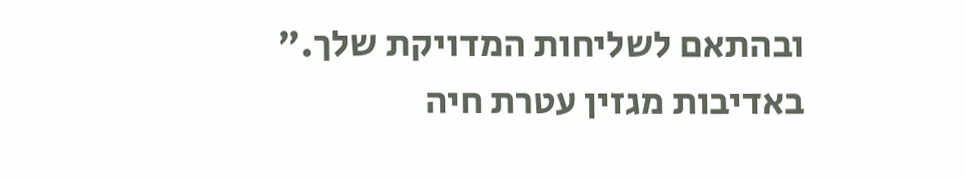ובהתאם לשליחות המדויקת שלך."
באדיבות מגזין עטרת חיה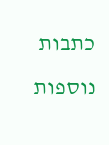כתבות נוספות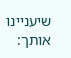שיעניינו אותך: